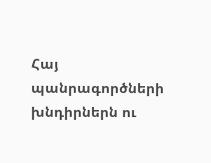Հայ պանրագործների խնդիրներն ու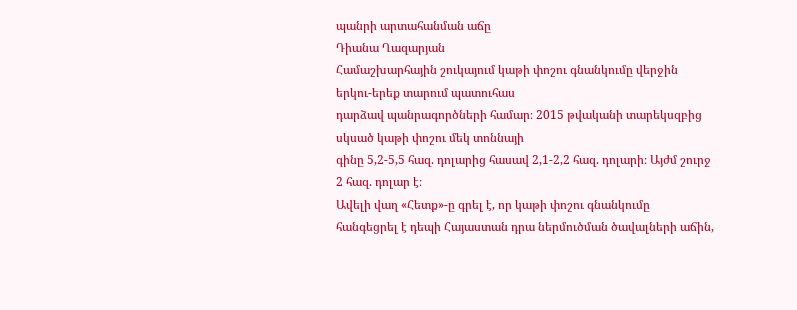պանրի արտահանման աճը
Դիանա Ղազարյան
Համաշխարհային շուկայում կաթի փոշու գնանկումը վերջին երկու-երեք տարում պատուհաս
դարձավ պանրագործների համար։ 2015 թվականի տարեկսզբից սկսած կաթի փոշու մեկ տոննայի
գինը 5,2-5,5 հազ. դոլարից հասավ 2,1-2,2 հազ. դոլարի։ Այժմ շուրջ 2 հազ. դոլար է։
Ավելի վաղ «Հետք»-ը գրել է, որ կաթի փոշու գնանկումը հանգեցրել է դեպի Հայաստան դրա ներմուծման ծավալների աճին,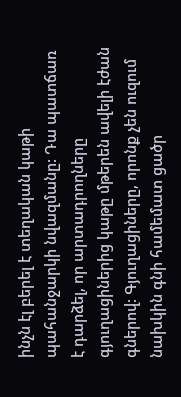ինչն էլ բերել է տեղական կաթի պահանջարկի նվազմանը: Դա պատճառ է դարձել, որ արտադրողները գյուղացիներից կաթը մթերեն ավելի էժան գներով: Գյուղացիները, որոնք չեն ուզում նախկին գնի համեմատ ցածր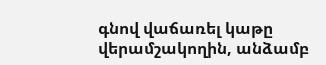գնով վաճառել կաթը վերամշակողին, անձամբ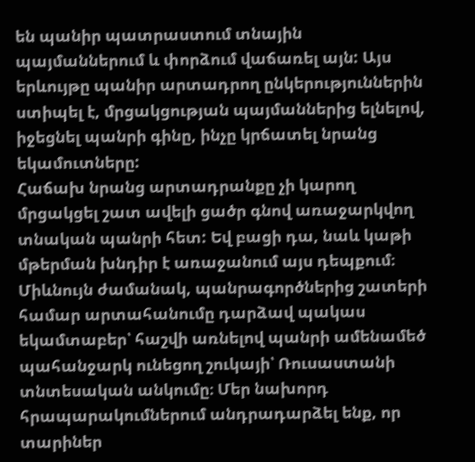են պանիր պատրաստում տնային պայմաններում և փորձում վաճառել այն: Այս երևույթը պանիր արտադրող ընկերություններին ստիպել է, մրցակցության պայմաններից ելնելով, իջեցնել պանրի գինը, ինչը կրճատել նրանց եկամուտները:
Հաճախ նրանց արտադրանքը չի կարող մրցակցել շատ ավելի ցածր գնով առաջարկվող տնական պանրի հետ: Եվ բացի դա, նաև կաթի մթերման խնդիր է առաջանում այս դեպքում։ Միևնույն ժամանակ, պանրագործներից շատերի համար արտահանումը դարձավ պակաս եկամտաբեր՝ հաշվի առնելով պանրի ամենամեծ պահանջարկ ունեցող շուկայի՝ Ռուսաստանի տնտեսական անկումը։ Մեր նախորդ հրապարակումներում անդրադարձել ենք, որ տարիներ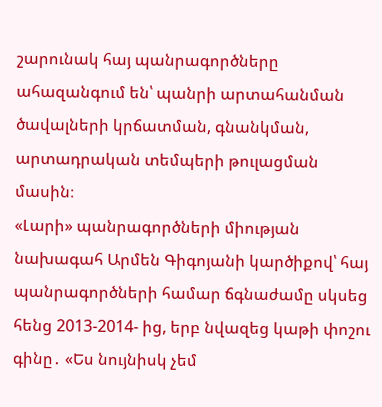շարունակ հայ պանրագործները ահազանգում են՝ պանրի արտահանման ծավալների կրճատման, գնանկման, արտադրական տեմպերի թուլացման մասին։
«Լարի» պանրագործների միության նախագահ Արմեն Գիգոյանի կարծիքով՝ հայ պանրագործների համար ճգնաժամը սկսեց հենց 2013-2014- ից, երբ նվազեց կաթի փոշու գինը․ «Ես նույնիսկ չեմ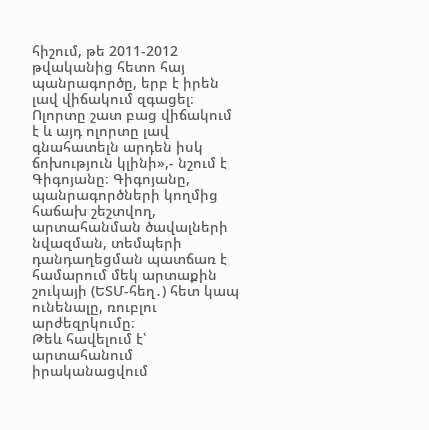հիշում, թե 2011-2012 թվականից հետո հայ պանրագործը, երբ է իրեն լավ վիճակում զգացել։ Ոլորտը շատ բաց վիճակում է և այդ ոլորտը լավ գնահատելն արդեն իսկ ճոխություն կլինի»,- նշում է Գիգոյանը։ Գիգոյանը, պանրագործների կողմից հաճախ շեշտվող, արտահանման ծավալների նվազման, տեմպերի դանդաղեցման պատճառ է համարում մեկ արտաքին շուկայի (ԵՏՄ-հեղ․) հետ կապ ունենալը, ռուբլու արժեզրկումը։
Թեև հավելում է՝ արտահանում իրականացվում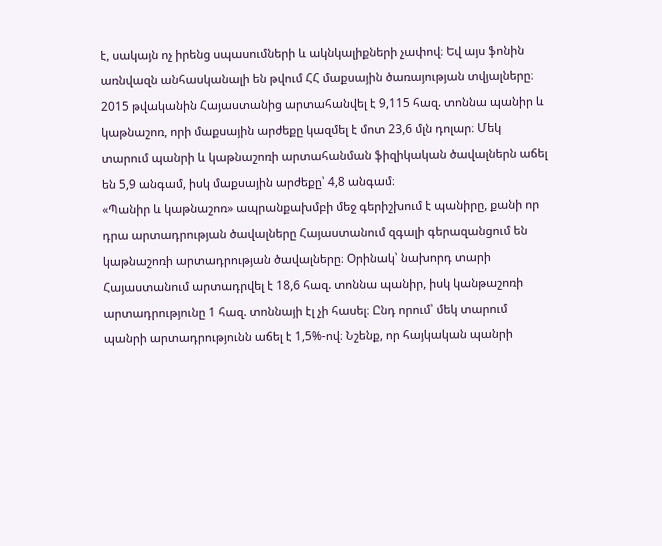է, սակայն ոչ իրենց սպասումների և ակնկալիքների չափով։ Եվ այս ֆոնին առնվազն անհասկանալի են թվում ՀՀ մաքսային ծառայության տվյալները։ 2015 թվականին Հայաստանից արտահանվել է 9,115 հազ. տոննա պանիր և կաթնաշոռ, որի մաքսային արժեքը կազմել է մոտ 23,6 մլն դոլար։ Մեկ տարում պանրի և կաթնաշոռի արտահանման ֆիզիկական ծավալներն աճել են 5,9 անգամ, իսկ մաքսային արժեքը՝ 4,8 անգամ։
«Պանիր և կաթնաշոռ» ապրանքախմբի մեջ գերիշխում է պանիրը, քանի որ դրա արտադրության ծավալները Հայաստանում զգալի գերազանցում են կաթնաշոռի արտադրության ծավալները։ Օրինակ՝ նախորդ տարի Հայաստանում արտադրվել է 18,6 հազ. տոննա պանիր, իսկ կանթաշոռի արտադրությունը 1 հազ. տոննայի էլ չի հասել։ Ընդ որում՝ մեկ տարում պանրի արտադրությունն աճել է 1,5%-ով։ Նշենք, որ հայկական պանրի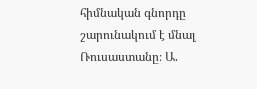հիմնական գնորդը շարունակում է մնալ Ռուսաստանը։ Ա.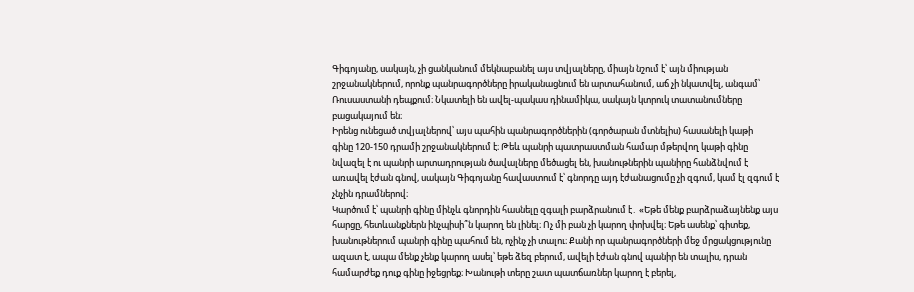Գիգոյանը, սակայն, չի ցանկանում մեկնաբանել այս տվյալները, միայն նշում է՝ այն միության շրջանակներում, որոնք պանրագործները իրականացնում են արտահանում, աճ չի նկատվել, անգամ՝ Ռուսաստանի դեպքում։ Նկատելի են ավել-պակաս դինամիկա, սակայն կտրուկ տատանումները բացակայում են։
Իրենց ունեցած տվյալներով՝ այս պահին պանրագործներին (գործարան մտնելիս) հասանելի կաթի
գինը 120-150 դրամի շրջանակներում է։ Թեև պանրի պատրաստման համար մթերվող կաթի գինը
նվազել է ու պանրի արտադրության ծավալները մեծացել են, խանութներին պանիրը հանձնվում է
առավել էժան գնով, սակայն Գիգոյանը հավաստում է՝ գնորդը այդ էժանացումը չի զգում, կամ էլ զգում է չնչին դրամներով։
Կարծում է՝ պանրի գինը մինչև գնորդին հասնելը զգալի բարձրանում է․ «Եթե մենք բարձրաձայնենք այս հարցը, հետևանքներն ինչպիսի՞ն կարող են լինել։ Ոչ մի բան չի կարող փոխվել։ Եթե ասենք՝ գիտեք, խանութներում պանրի գինը պահում են, ոչինչ չի տալու։ Քանի որ պանրագործների մեջ մրցակցությունը ազատ է, ապա մենք չենք կարող ասել՝ եթե ձեզ բերում, ավելի էժան գնով պանիր են տալիս, դրան համարժեք դուք գինը իջեցրեք։ Խանութի տերը շատ պատճառներ կարող է բերել,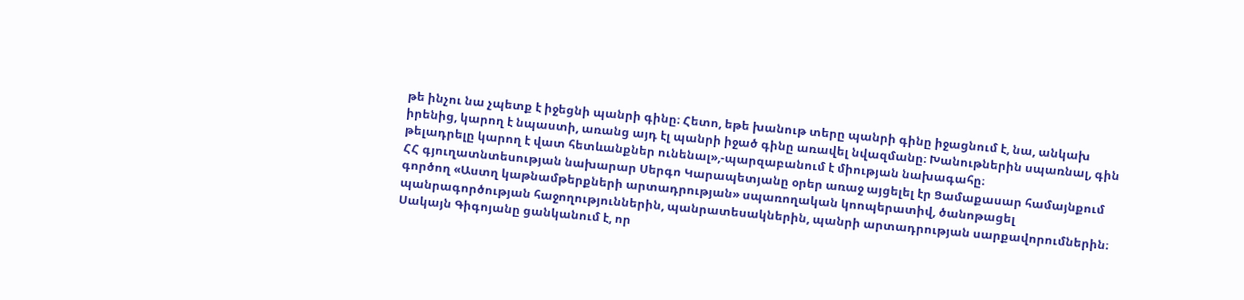թե ինչու նա չպետք է իջեցնի պանրի գինը։ Հետո, եթե խանութ տերը պանրի գինը իջացնում է, նա, անկախ իրենից, կարող է նպաստի, առանց այդ էլ պանրի իջած գինը առավել նվազմանը։ Խանութներին սպառնալ, գին թելադրելը կարող է վատ հետևանքներ ունենալ»,-պարզաբանում է միության նախագահը։
ՀՀ գյուղատնտեսության նախարար Սերգո Կարապետյանը օրեր առաջ այցելել էր Ցամաքասար համայնքում գործող «Աստղ կաթնամթերքների արտադրության» սպառողական կոոպերատիվ, ծանոթացել պանրագործության հաջողություններին, պանրատեսակներին, պանրի արտադրության սարքավորումներին։ Սակայն Գիգոյանը ցանկանում է, որ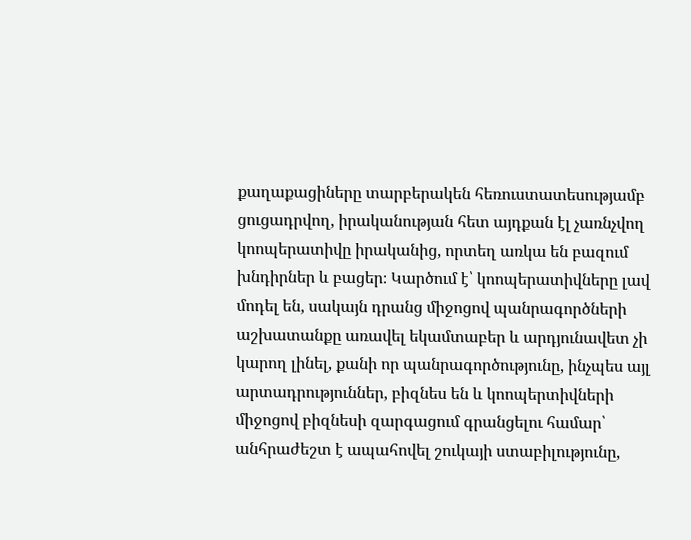քաղաքացիները տարբերակեն հեռուստատեսությամբ ցուցադրվող, իրականության հետ այդքան էլ չառնչվող կոոպերատիվը իրականից, որտեղ առկա են բազում խնդիրներ և բացեր։ Կարծում է՝ կոոպերատիվները լավ մոդել են, սակայն դրանց միջոցով պանրագործների աշխատանքը առավել եկամտաբեր և արդյունավետ չի կարող լինել, քանի որ պանրագործությունը, ինչպես այլ արտադրություններ, բիզնես են և կոոպերտիվների միջոցով բիզնեսի զարգացում գրանցելու համար՝ անհրաժեշտ է ապահովել շուկայի ստաբիլությունը,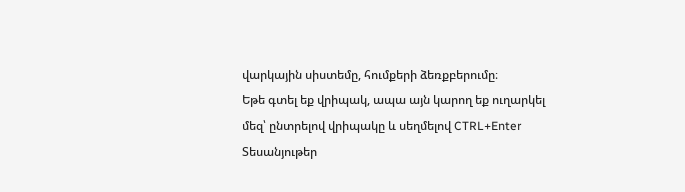վարկային սիստեմը, հումքերի ձեռքբերումը։
Եթե գտել եք վրիպակ, ապա այն կարող եք ուղարկել մեզ՝ ընտրելով վրիպակը և սեղմելով CTRL+Enter
Տեսանյութեր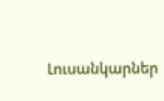Լուսանկարներ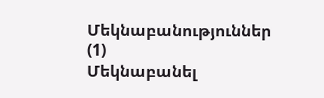Մեկնաբանություններ (1)
Մեկնաբանել